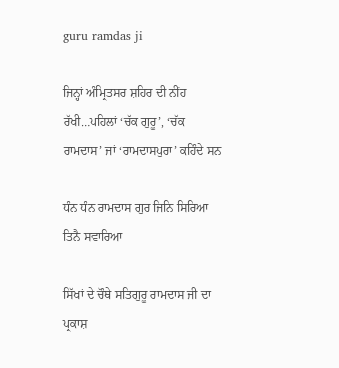guru ramdas ji

ਜਿਨ੍ਹਾਂ ਅੰਮ੍ਰਿਤਸਰ ਸ਼ਹਿਰ ਦੀ ਨੀਂਹ ਰੱਖੀ…ਪਹਿਲਾਂ ‘ਚੱਕ ਗੁਰੂ’, ‘ਚੱਕ ਰਾਮਦਾਸ’ ਜਾਂ ‘ਰਾਮਦਾਸਪੁਰਾ’ ਕਹਿੰਦੇ ਸਨ

ਧੰਨ ਧੰਨ ਰਾਮਦਾਸ ਗੁਰ ਜਿਨਿ ਸਿਰਿਆ ਤਿਨੈ ਸਵਾਰਿਆ

ਸਿੱਖਾਂ ਦੇ ਚੌਥੇ ਸਤਿਗੁਰੂ ਰਾਮਦਾਸ ਜੀ ਦਾ ਪ੍ਰਕਾਸ਼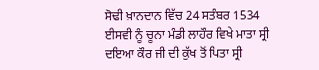ਸੋਢੀ ਖ਼ਾਨਦਾਨ ਵਿੱਚ 24 ਸਤੰਬਰ 1534 ਈਸਵੀ ਨੂੰ ਚੂਨਾ ਮੰਡੀ ਲਾਹੌਰ ਵਿਖੇ ਮਾਤਾ ਸ੍ਰੀ ਦਇਆ ਕੌਰ ਜੀ ਦੀ ਕੁੱਖ ਤੋਂ ਪਿਤਾ ਸ੍ਰੀ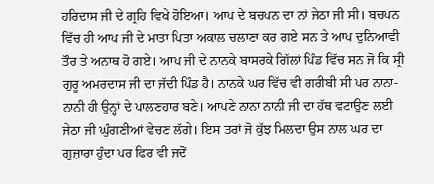ਹਰਿਦਾਸ ਜੀ ਦੇ ਗ੍ਰਹਿ ਵਿਖੇ ਹੋਇਆ। ਆਪ ਦੇ ਬਚਪਨ ਦਾ ਨਾਂ ਜੇਠਾ ਜੀ ਸੀ। ਬਚਪਨ ਵਿੱਚ ਹੀ ਆਪ ਜੀ ਦੇ ਮਾਤਾ ਪਿਤਾ ਅਕਾਲ ਚਲਾਣਾ ਕਰ ਗਏ ਸਨ ਤੇ ਆਪ ਦੁਨਿਆਵੀ ਤੌਰ ਤੇ ਅਨਾਥ ਹੋ ਗਏ। ਆਪ ਜੀ ਦੇ ਨਾਨਕੇ ਬਾਸਰਕੇ ਗਿੱਲਾਂ ਪਿੰਡ ਵਿੱਚ ਸਨ ਜੋ ਕਿ ਸ੍ਰੀ ਗੁਰੂ ਅਮਰਦਾਸ ਜੀ ਦਾ ਜੱਦੀ ਪਿੰਡ ਹੈ। ਨਾਨਕੇ ਘਰ ਵਿੱਚ ਵੀ ਗਰੀਬੀ ਸੀ ਪਰ ਨਾਨਾ-ਨਾਨੀ ਹੀ ਉਨ੍ਹਾਂ ਦੇ ਪਾਲਣਹਾਰ ਬਣੇ। ਆਪਣੇ ਨਾਨਾ ਨਾਨੀ ਜੀ ਦਾ ਹੱਥ ਵਟਾਉਣ ਲਈ ਜੇਠਾ ਜੀ ਘੁੰਗਣੀਆਂ ਵੇਚਣ ਲੱਗੇ। ਇਸ ਤਰਾਂ ਜੋ ਕੁੱਝ ਮਿਲਦਾ ਉਸ ਨਾਲ ਘਰ ਦਾ ਗੁਜ਼ਾਰਾ ਹੁੰਦਾ ਪਰ ਫਿਰ ਵੀ ਜਦੋਂ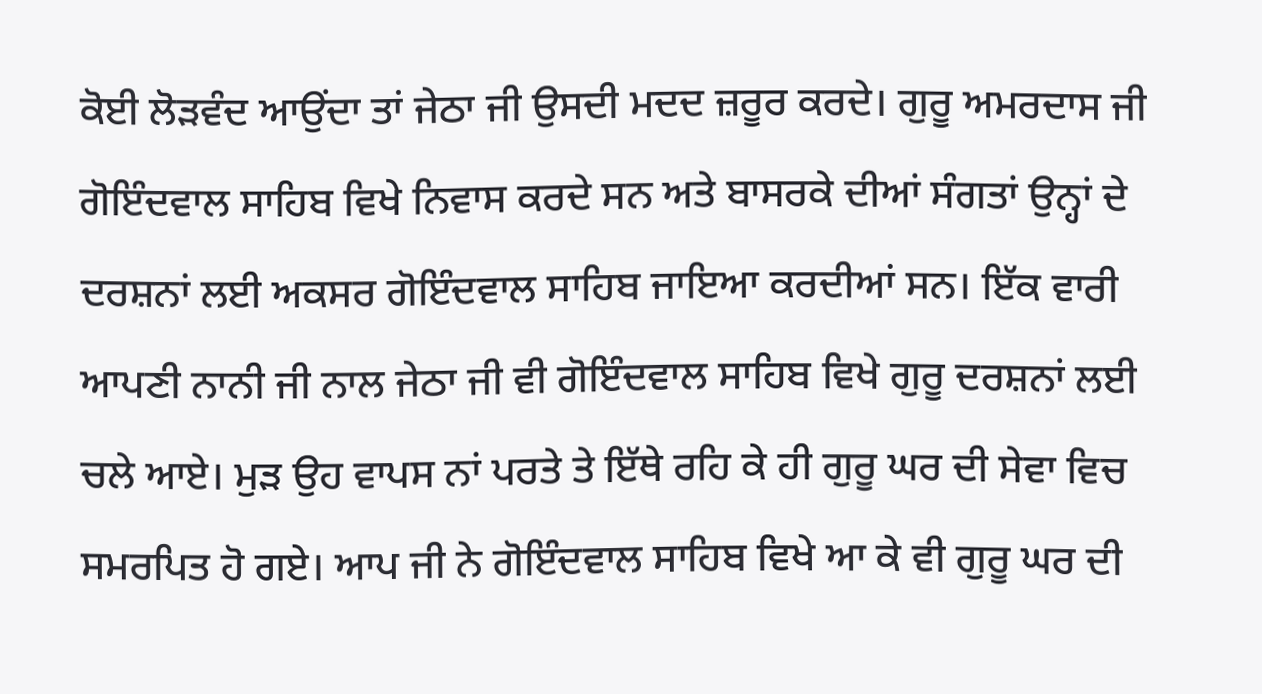ਕੋਈ ਲੋੜਵੰਦ ਆਉਂਦਾ ਤਾਂ ਜੇਠਾ ਜੀ ਉਸਦੀ ਮਦਦ ਜ਼ਰੂਰ ਕਰਦੇ। ਗੁਰੂ ਅਮਰਦਾਸ ਜੀ ਗੋਇੰਦਵਾਲ ਸਾਹਿਬ ਵਿਖੇ ਨਿਵਾਸ ਕਰਦੇ ਸਨ ਅਤੇ ਬਾਸਰਕੇ ਦੀਆਂ ਸੰਗਤਾਂ ਉਨ੍ਹਾਂ ਦੇ ਦਰਸ਼ਨਾਂ ਲਈ ਅਕਸਰ ਗੋਇੰਦਵਾਲ ਸਾਹਿਬ ਜਾਇਆ ਕਰਦੀਆਂ ਸਨ। ਇੱਕ ਵਾਰੀ ਆਪਣੀ ਨਾਨੀ ਜੀ ਨਾਲ ਜੇਠਾ ਜੀ ਵੀ ਗੋਇੰਦਵਾਲ ਸਾਹਿਬ ਵਿਖੇ ਗੁਰੂ ਦਰਸ਼ਨਾਂ ਲਈ ਚਲੇ ਆਏ। ਮੁੜ ਉਹ ਵਾਪਸ ਨਾਂ ਪਰਤੇ ਤੇ ਇੱਥੇ ਰਹਿ ਕੇ ਹੀ ਗੁਰੂ ਘਰ ਦੀ ਸੇਵਾ ਵਿਚ ਸਮਰਪਿਤ ਹੋ ਗਏ। ਆਪ ਜੀ ਨੇ ਗੋਇੰਦਵਾਲ ਸਾਹਿਬ ਵਿਖੇ ਆ ਕੇ ਵੀ ਗੁਰੂ ਘਰ ਦੀ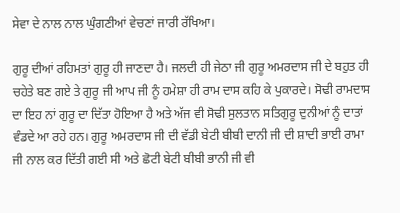ਸੇਵਾ ਦੇ ਨਾਲ ਨਾਲ ਘੁੰਗਣੀਆਂ ਵੇਚਣਾਂ ਜਾਰੀ ਰੱਖਿਆ।

ਗੁਰੂ ਦੀਆਂ ਰਹਿਮਤਾਂ ਗੁਰੂ ਹੀ ਜਾਣਦਾ ਹੈ। ਜਲਦੀ ਹੀ ਜੇਠਾ ਜੀ ਗੁਰੂ ਅਮਰਦਾਸ ਜੀ ਦੇ ਬਹੁਤ ਹੀ ਚਹੇਤੇ ਬਣ ਗਏ ਤੇ ਗੁਰੂ ਜੀ ਆਪ ਜੀ ਨੂੰ ਹਮੇਸ਼ਾ ਹੀ ਰਾਮ ਦਾਸ ਕਹਿ ਕੇ ਪੁਕਾਰਦੇ। ਸੋਢੀ ਰਾਮਦਾਸ ਦਾ ਇਹ ਨਾਂ ਗੁਰੂ ਦਾ ਦਿੱਤਾ ਹੋਇਆ ਹੈ ਅਤੇ ਅੱਜ ਵੀ ਸੋਢੀ ਸੁਲਤਾਨ ਸਤਿਗੁਰੂ ਦੁਨੀਆਂ ਨੂੰ ਦਾਤਾਂ ਵੰਡਦੇ ਆ ਰਹੇ ਹਨ। ਗੁਰੂ ਅਮਰਦਾਸ ਜੀ ਦੀ ਵੱਡੀ ਬੇਟੀ ਬੀਬੀ ਦਾਨੀ ਜੀ ਦੀ ਸ਼ਾਦੀ ਭਾਈ ਰਾਮਾ ਜੀ ਨਾਲ ਕਰ ਦਿੱਤੀ ਗਈ ਸੀ ਅਤੇ ਛੋਟੀ ਬੇਟੀ ਬੀਬੀ ਭਾਨੀ ਜੀ ਵੀ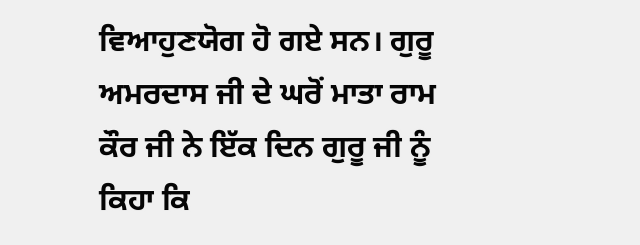ਵਿਆਹੁਣਯੋਗ ਹੋ ਗਏ ਸਨ। ਗੁਰੂ ਅਮਰਦਾਸ ਜੀ ਦੇ ਘਰੋਂ ਮਾਤਾ ਰਾਮ ਕੌਰ ਜੀ ਨੇ ਇੱਕ ਦਿਨ ਗੁਰੂ ਜੀ ਨੂੰ ਕਿਹਾ ਕਿ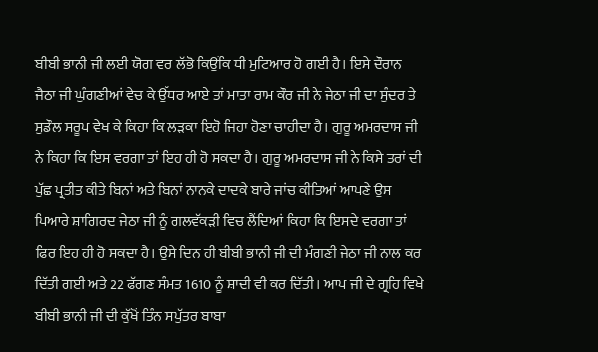ਬੀਬੀ ਭਾਨੀ ਜੀ ਲਈ ਯੋਗ ਵਰ ਲੱਭੋ ਕਿਉਂਕਿ ਧੀ ਮੁਟਿਆਰ ਹੋ ਗਈ ਹੈ। ਇਸੇ ਦੌਰਾਨ ਜੈਠਾ ਜੀ ਘੁੰਗਣੀਆਂ ਵੇਚ ਕੇ ਉੱਧਰ ਆਏ ਤਾਂ ਮਾਤਾ ਰਾਮ ਕੌਰ ਜੀ ਨੇ ਜੇਠਾ ਜੀ ਦਾ ਸੁੰਦਰ ਤੇ ਸੁਡੌਲ ਸਰੂਪ ਵੇਖ ਕੇ ਕਿਹਾ ਕਿ ਲੜਕਾ ਇਹੋ ਜਿਹਾ ਹੋਣਾ ਚਾਹੀਦਾ ਹੈ। ਗੁਰੂ ਅਮਰਦਾਸ ਜੀ ਨੇ ਕਿਹਾ ਕਿ ਇਸ ਵਰਗਾ ਤਾਂ ਇਹ ਹੀ ਹੋ ਸਕਦਾ ਹੈ। ਗੁਰੂ ਅਮਰਦਾਸ ਜੀ ਨੇ ਕਿਸੇ ਤਰਾਂ ਦੀ ਪੁੱਛ ਪ੍ਰਤੀਤ ਕੀਤੇ ਬਿਨਾਂ ਅਤੇ ਬਿਨਾਂ ਨਾਨਕੇ ਦਾਦਕੇ ਬਾਰੇ ਜਾਂਚ ਕੀਤਿਆਂ ਆਪਣੇ ਉਸ ਪਿਆਰੇ ਸ਼ਾਗਿਰਦ ਜੇਠਾ ਜੀ ਨੂੰ ਗਲਵੱਕੜੀ ਵਿਚ ਲੈਂਦਿਆਂ ਕਿਹਾ ਕਿ ਇਸਦੇ ਵਰਗਾ ਤਾਂ ਫਿਰ ਇਹ ਹੀ ਹੋ ਸਕਦਾ ਹੈ। ਉਸੇ ਦਿਨ ਹੀ ਬੀਬੀ ਭਾਨੀ ਜੀ ਦੀ ਮੰਗਣੀ ਜੇਠਾ ਜੀ ਨਾਲ ਕਰ ਦਿੱਤੀ ਗਈ ਅਤੇ 22 ਫੱਗਣ ਸੰਮਤ 1610 ਨੂੰ ਸ਼ਾਦੀ ਵੀ ਕਰ ਦਿੱਤੀ। ਆਪ ਜੀ ਦੇ ਗ੍ਰਹਿ ਵਿਖੇ ਬੀਬੀ ਭਾਨੀ ਜੀ ਦੀ ਕੁੱਖੋਂ ਤਿੰਨ ਸਪੁੱਤਰ ਬਾਬਾ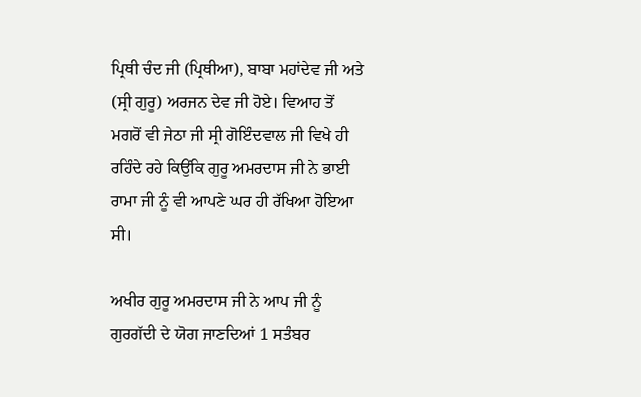ਪ੍ਰਿਥੀ ਚੰਦ ਜੀ (ਪ੍ਰਿਥੀਆ), ਬਾਬਾ ਮਹਾਂਦੇਵ ਜੀ ਅਤੇ (ਸ੍ਰੀ ਗੁਰੂ) ਅਰਜਨ ਦੇਵ ਜੀ ਹੋਏ। ਵਿਆਹ ਤੋਂ ਮਗਰੋਂ ਵੀ ਜੇਠਾ ਜੀ ਸ੍ਰੀ ਗੋਇੰਦਵਾਲ ਜੀ ਵਿਖੇ ਹੀ ਰਹਿੰਦੇ ਰਹੇ ਕਿਉਂਕਿ ਗੁਰੂ ਅਮਰਦਾਸ ਜੀ ਨੇ ਭਾਈ ਰਾਮਾ ਜੀ ਨੂੰ ਵੀ ਆਪਣੇ ਘਰ ਹੀ ਰੱਖਿਆ ਹੋਇਆ ਸੀ।

ਅਖੀਰ ਗੁਰੂ ਅਮਰਦਾਸ ਜੀ ਨੇ ਆਪ ਜੀ ਨੂੰ ਗੁਰਗੱਦੀ ਦੇ ਯੋਗ ਜਾਣਦਿਆਂ 1 ਸਤੰਬਰ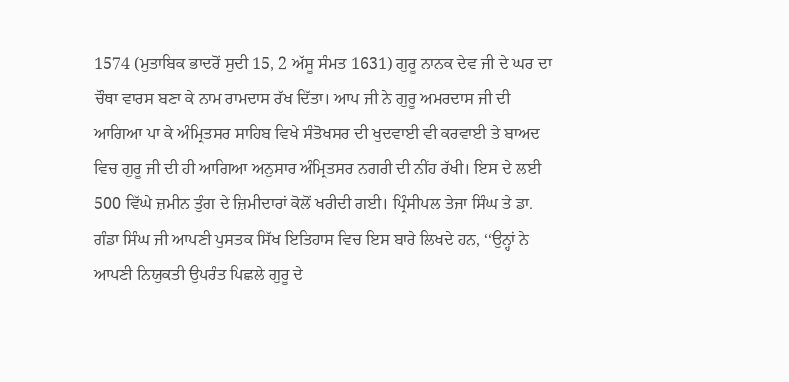1574 (ਮੁਤਾਬਿਕ ਭਾਦਰੋਂ ਸੁਦੀ 15, 2 ਅੱਸੂ ਸੰਮਤ 1631) ਗੁਰੂ ਨਾਨਕ ਦੇਵ ਜੀ ਦੇ ਘਰ ਦਾ ਚੌਥਾ ਵਾਰਸ ਬਣਾ ਕੇ ਨਾਮ ਰਾਮਦਾਸ ਰੱਖ ਦਿੱਤਾ। ਆਪ ਜੀ ਨੇ ਗੁਰੂ ਅਮਰਦਾਸ ਜੀ ਦੀ ਆਗਿਆ ਪਾ ਕੇ ਅੰਮ੍ਰਿਤਸਰ ਸਾਹਿਬ ਵਿਖੇ ਸੰਤੋਖਸਰ ਦੀ ਖੁਦਵਾਈ ਵੀ ਕਰਵਾਈ ਤੇ ਬਾਅਦ ਵਿਚ ਗੁਰੂ ਜੀ ਦੀ ਹੀ ਆਗਿਆ ਅਨੁਸਾਰ ਅੰਮ੍ਰਿਤਸਰ ਨਗਰੀ ਦੀ ਨੀਂਹ ਰੱਖੀ। ਇਸ ਦੇ ਲਈ 500 ਵਿੱਘੇ ਜ਼ਮੀਨ ਤੁੰਗ ਦੇ ਜ਼ਿਮੀਦਾਰਾਂ ਕੋਲੋਂ ਖਰੀਦੀ ਗਈ। ਪ੍ਰਿੰਸੀਪਲ ਤੇਜਾ ਸਿੰਘ ਤੇ ਡਾ. ਗੰਡਾ ਸਿੰਘ ਜੀ ਆਪਣੀ ਪੁਸਤਕ ਸਿੱਖ ਇਤਿਹਾਸ ਵਿਚ ਇਸ ਬਾਰੇ ਲਿਖਦੇ ਹਨ, ‘‘ਉਨ੍ਹਾਂ ਨੇ ਆਪਣੀ ਨਿਯੁਕਤੀ ਉਪਰੰਤ ਪਿਛਲੇ ਗੁਰੂ ਦੇ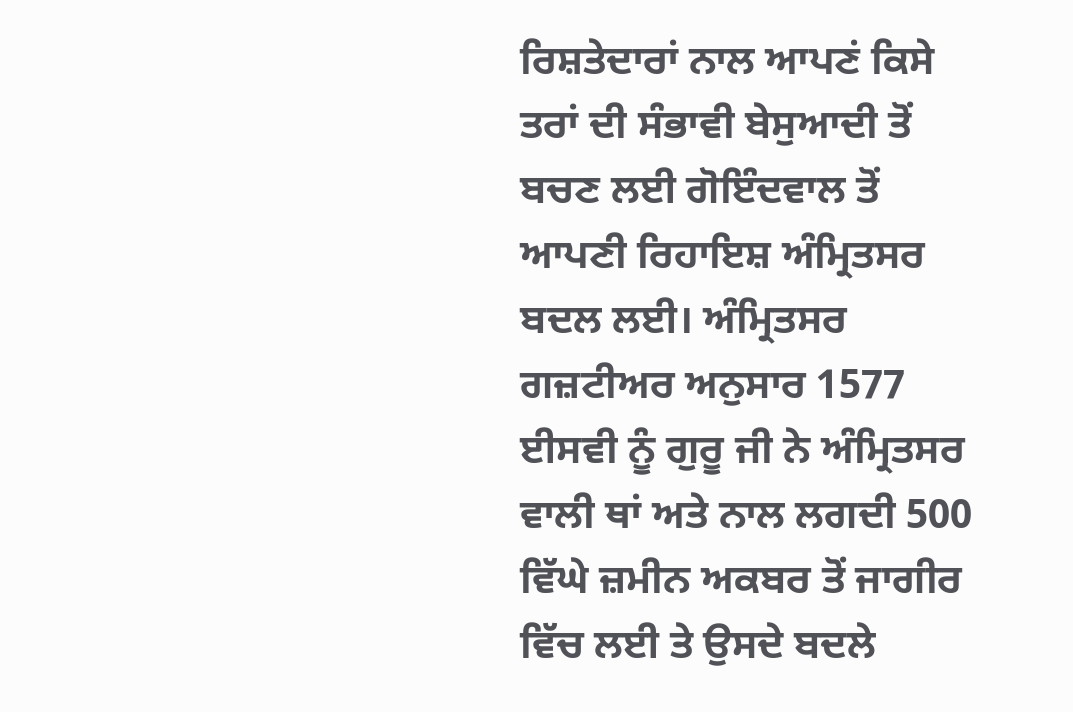ਰਿਸ਼ਤੇਦਾਰਾਂ ਨਾਲ ਆਪਣਂ ਕਿਸੇ ਤਰਾਂ ਦੀ ਸੰਭਾਵੀ ਬੇਸੁਆਦੀ ਤੋਂ ਬਚਣ ਲਈ ਗੋਇੰਦਵਾਲ ਤੋਂ ਆਪਣੀ ਰਿਹਾਇਸ਼ ਅੰਮ੍ਰਿਤਸਰ ਬਦਲ ਲਈ। ਅੰਮ੍ਰਿਤਸਰ ਗਜ਼ਟੀਅਰ ਅਨੁਸਾਰ 1577 ਈਸਵੀ ਨੂੰ ਗੁਰੂ ਜੀ ਨੇ ਅੰਮ੍ਰਿਤਸਰ ਵਾਲੀ ਥਾਂ ਅਤੇ ਨਾਲ ਲਗਦੀ 500 ਵਿੱਘੇ ਜ਼ਮੀਨ ਅਕਬਰ ਤੋਂ ਜਾਗੀਰ ਵਿੱਚ ਲਈ ਤੇ ਉਸਦੇ ਬਦਲੇ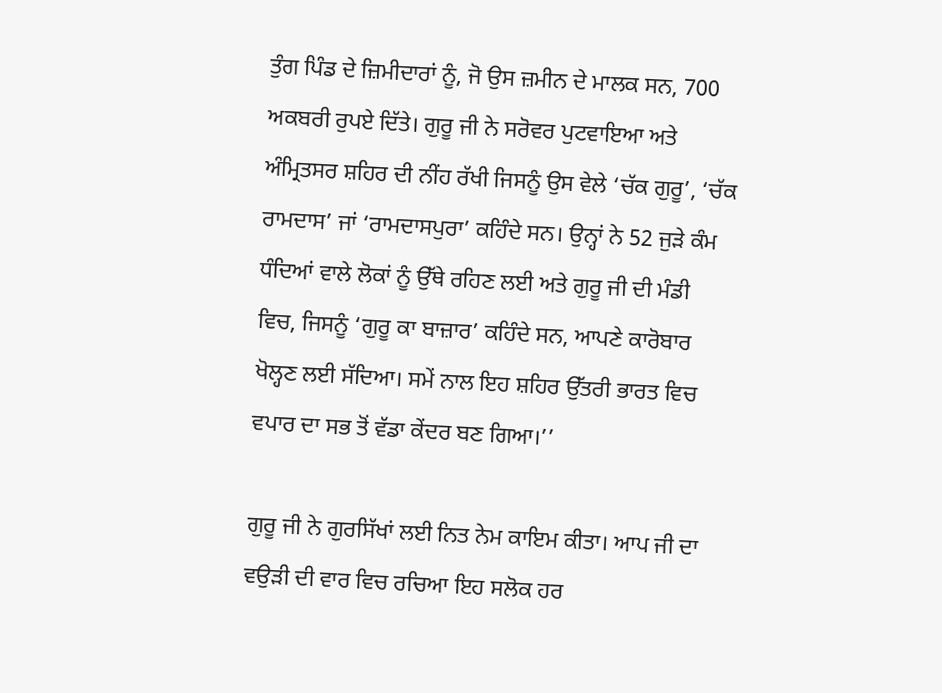ਤੁੰਗ ਪਿੰਡ ਦੇ ਜ਼ਿਮੀਦਾਰਾਂ ਨੂੰ, ਜੋ ਉਸ ਜ਼ਮੀਨ ਦੇ ਮਾਲਕ ਸਨ, 700 ਅਕਬਰੀ ਰੁਪਏ ਦਿੱਤੇ। ਗੁਰੂ ਜੀ ਨੇ ਸਰੋਵਰ ਪੁਟਵਾਇਆ ਅਤੇ ਅੰਮ੍ਰਿਤਸਰ ਸ਼ਹਿਰ ਦੀ ਨੀਂਹ ਰੱਖੀ ਜਿਸਨੂੰ ਉਸ ਵੇਲੇ ‘ਚੱਕ ਗੁਰੂ’, ‘ਚੱਕ ਰਾਮਦਾਸ’ ਜਾਂ ‘ਰਾਮਦਾਸਪੁਰਾ’ ਕਹਿੰਦੇ ਸਨ। ਉਨ੍ਹਾਂ ਨੇ 52 ਜੁੜੇ ਕੰਮ ਧੰਦਿਆਂ ਵਾਲੇ ਲੋਕਾਂ ਨੂੰ ਉੱਥੇ ਰਹਿਣ ਲਈ ਅਤੇ ਗੁਰੂ ਜੀ ਦੀ ਮੰਡੀ ਵਿਚ, ਜਿਸਨੂੰ ‘ਗੁਰੂ ਕਾ ਬਾਜ਼ਾਰ’ ਕਹਿੰਦੇ ਸਨ, ਆਪਣੇ ਕਾਰੋਬਾਰ ਖੋਲ੍ਹਣ ਲਈ ਸੱਦਿਆ। ਸਮੇਂ ਨਾਲ ਇਹ ਸ਼ਹਿਰ ਉੱਤਰੀ ਭਾਰਤ ਵਿਚ ਵਪਾਰ ਦਾ ਸਭ ਤੋਂ ਵੱਡਾ ਕੇਂਦਰ ਬਣ ਗਿਆ।’’

ਗੁਰੂ ਜੀ ਨੇ ਗੁਰਸਿੱਖਾਂ ਲਈ ਨਿਤ ਨੇਮ ਕਾਇਮ ਕੀਤਾ। ਆਪ ਜੀ ਦਾ ਵਉੜੀ ਦੀ ਵਾਰ ਵਿਚ ਰਚਿਆ ਇਹ ਸਲੋਕ ਹਰ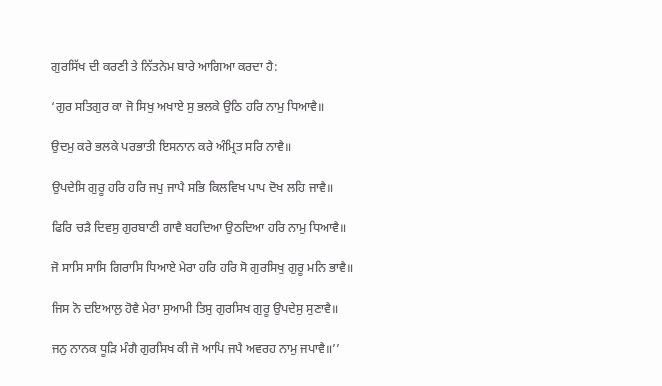ਗੁਰਸਿੱਖ ਦੀ ਕਰਣੀ ਤੇ ਨਿੱਤਨੇਮ ਬਾਰੇ ਆਗਿਆ ਕਰਦਾ ਹੈ:

‘ਗੁਰ ਸਤਿਗੁਰ ਕਾ ਜੋ ਸਿਖੁ ਅਖਾਏ ਸੁ ਭਲਕੇ ਉਠਿ ਹਰਿ ਨਾਮੁ ਧਿਆਵੈ॥

ਉਦਮੁ ਕਰੇ ਭਲਕੇ ਪਰਭਾਤੀ ਇਸਨਾਨ ਕਰੇ ਅੰਮ੍ਰਿਤ ਸਰਿ ਨਾਵੈ॥

ਉਪਦੇਸਿ ਗੁਰੂ ਹਰਿ ਹਰਿ ਜਪੁ ਜਾਪੈ ਸਭਿ ਕਿਲਵਿਖ ਪਾਪ ਦੋਖ ਲਹਿ ਜਾਵੈ॥

ਫਿਰਿ ਚੜੈ ਦਿਵਸੁ ਗੁਰਬਾਣੀ ਗਾਵੈ ਬਹਦਿਆ ਉਠਦਿਆ ਹਰਿ ਨਾਮੁ ਧਿਆਵੈ॥

ਜੋ ਸਾਸਿ ਸਾਸਿ ਗਿਰਾਸਿ ਧਿਆਏ ਮੇਰਾ ਹਰਿ ਹਰਿ ਸੋ ਗੁਰਸਿਖੁ ਗੁਰੂ ਮਨਿ ਭਾਵੈ॥

ਜਿਸ ਨੋ ਦਇਆਲੁ ਹੋਵੈ ਮੇਰਾ ਸੁਆਮੀ ਤਿਸੁ ਗੁਰਸਿਖ ਗੁਰੂ ਉਪਦੇਸੁ ਸੁਣਾਵੈ॥

ਜਨੁ ਨਾਨਕ ਧੂੜਿ ਮੰਗੈ ਗੁਰਸਿਖ ਕੀ ਜੋ ਆਪਿ ਜਪੈ ਅਵਰਹ ਨਾਮੁ ਜਪਾਵੈ॥’’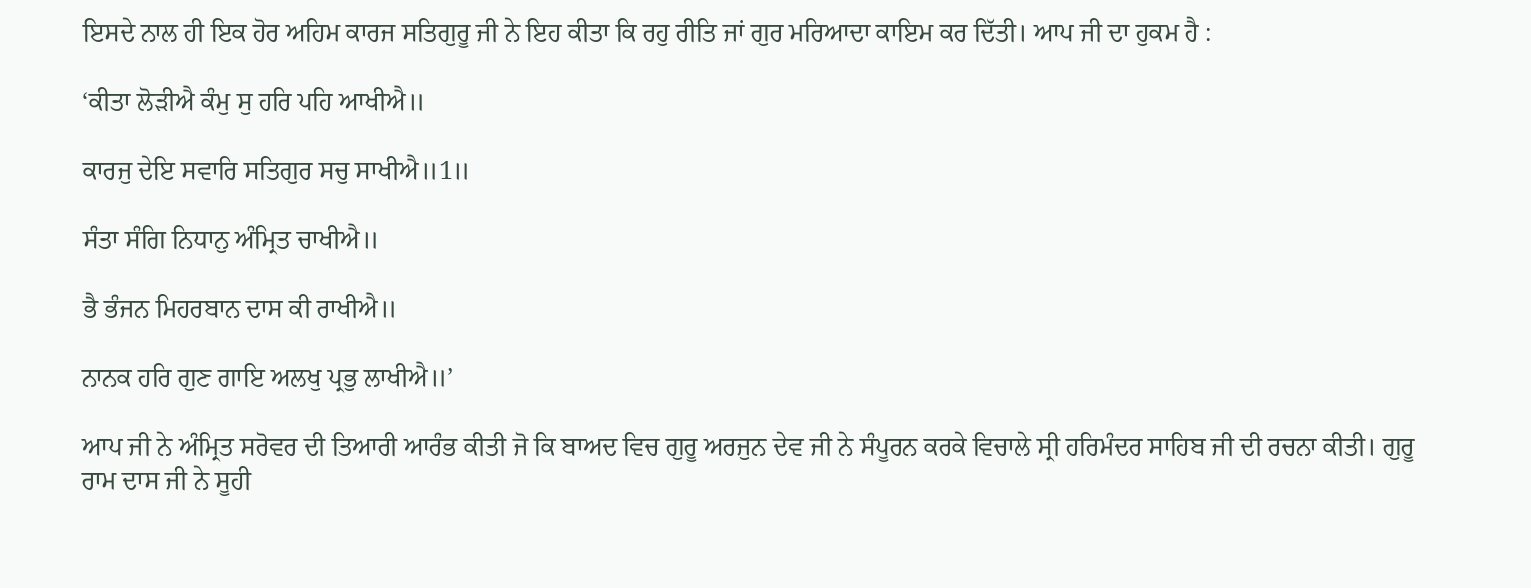ਇਸਦੇ ਨਾਲ ਹੀ ਇਕ ਹੋਰ ਅਹਿਮ ਕਾਰਜ ਸਤਿਗੁਰੂ ਜੀ ਨੇ ਇਹ ਕੀਤਾ ਕਿ ਰਹੁ ਰੀਤਿ ਜਾਂ ਗੁਰ ਮਰਿਆਦਾ ਕਾਇਮ ਕਰ ਦਿੱਤੀ। ਆਪ ਜੀ ਦਾ ਹੁਕਮ ਹੈ :

‘ਕੀਤਾ ਲੋੜੀਐ ਕੰਮੁ ਸੁ ਹਰਿ ਪਹਿ ਆਖੀਐ॥

ਕਾਰਜੁ ਦੇਇ ਸਵਾਰਿ ਸਤਿਗੁਰ ਸਚੁ ਸਾਖੀਐ॥1॥

ਸੰਤਾ ਸੰਗਿ ਨਿਧਾਨੁ ਅੰਮ੍ਰਿਤ ਚਾਖੀਐ॥

ਭੈ ਭੰਜਨ ਮਿਹਰਬਾਨ ਦਾਸ ਕੀ ਰਾਖੀਐ॥

ਨਾਨਕ ਹਰਿ ਗੁਣ ਗਾਇ ਅਲਖੁ ਪ੍ਰਭੁ ਲਾਖੀਐ॥’

ਆਪ ਜੀ ਨੇ ਅੰਮ੍ਰਿਤ ਸਰੋਵਰ ਦੀ ਤਿਆਰੀ ਆਰੰਭ ਕੀਤੀ ਜੋ ਕਿ ਬਾਅਦ ਵਿਚ ਗੁਰੂ ਅਰਜੁਨ ਦੇਵ ਜੀ ਨੇ ਸੰਪੂਰਨ ਕਰਕੇ ਵਿਚਾਲੇ ਸ੍ਰੀ ਹਰਿਮੰਦਰ ਸਾਹਿਬ ਜੀ ਦੀ ਰਚਨਾ ਕੀਤੀ। ਗੁਰੂ ਰਾਮ ਦਾਸ ਜੀ ਨੇ ਸੂਹੀ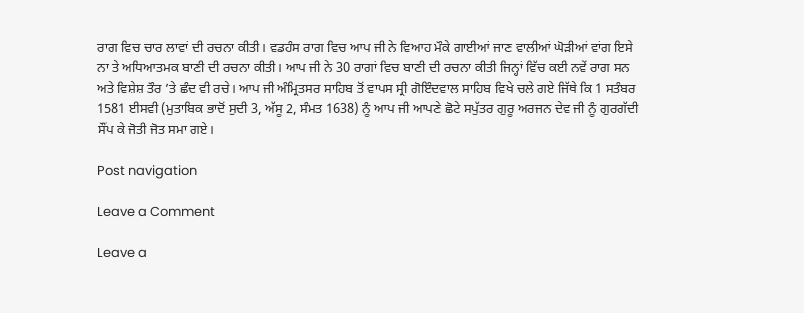ਰਾਗ ਵਿਚ ਚਾਰ ਲਾਵਾਂ ਦੀ ਰਚਨਾ ਕੀਤੀ। ਵਡਹੰਸ ਰਾਗ ਵਿਚ ਆਪ ਜੀ ਨੇ ਵਿਆਹ ਮੌਕੇ ਗਾਈਆਂ ਜਾਣ ਵਾਲੀਆਂ ਘੋੜੀਆਂ ਵਾਂਗ ਇਸੇ ਨਾ ਤੇ ਅਧਿਆਤਮਕ ਬਾਣੀ ਦੀ ਰਚਨਾ ਕੀਤੀ। ਆਪ ਜੀ ਨੇ 30 ਰਾਗਾਂ ਵਿਚ ਬਾਣੀ ਦੀ ਰਚਨਾ ਕੀਤੀ ਜਿਨ੍ਹਾਂ ਵਿੱਚ ਕਈ ਨਵੇਂ ਰਾਗ ਸਨ ਅਤੇ ਵਿਸ਼ੇਸ਼ ਤੌਰ ’ਤੇ ਛੰਦ ਵੀ ਰਚੇ। ਆਪ ਜੀ ਅੰਮ੍ਰਿਤਸਰ ਸਾਹਿਬ ਤੋਂ ਵਾਪਸ ਸ੍ਰੀ ਗੋਇੰਦਵਾਲ ਸਾਹਿਬ ਵਿਖੇ ਚਲੇ ਗਏ ਜਿੱਥੇ ਕਿ 1 ਸਤੰਬਰ 1581 ਈਸਵੀ (ਮੁਤਾਬਿਕ ਭਾਦੋਂ ਸੁਦੀ 3, ਅੱਸੂ 2, ਸੰਮਤ 1638) ਨੂੰ ਆਪ ਜੀ ਆਪਣੇ ਛੋਟੇ ਸਪੁੱਤਰ ਗੁਰੂ ਅਰਜਨ ਦੇਵ ਜੀ ਨੂੰ ਗੁਰਗੱਦੀ ਸੌਂਪ ਕੇ ਜੋਤੀ ਜੋਤ ਸਮਾ ਗਏ।

Post navigation

Leave a Comment

Leave a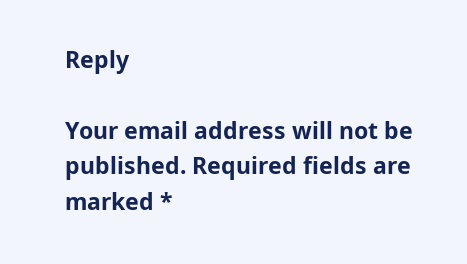Reply

Your email address will not be published. Required fields are marked *